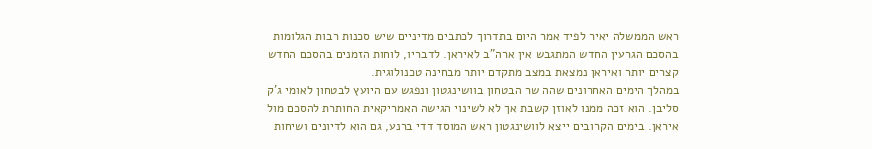ראש הממשלה יאיר לפיד אמר היום בתדרוך לכתבים מדיניים שיש סכנות רבות הגלומות בהסכם הגרעין החדש המתגבש אין ארה"ב לאיראן. לדבריו, לוחות הזמנים בהסכם החדש קצרים יותר ואיראן נמצאת במצב מתקדם יותר מבחינה טכנולוגית.
במהלך הימים האחרונים שהה שר הבטחון בוושינגטון ונפגש עם היועץ לבטחון לאומי ג'ק סליבן. הוא זכה ממנו לאוזן קשבת אך לא לשינוי הגישה האמריקאית החותרת להסכם מול איראן. בימים הקרובים ייצא לוושינגטון ראש המוסד דדי ברנע, גם הוא לדיונים ושיחות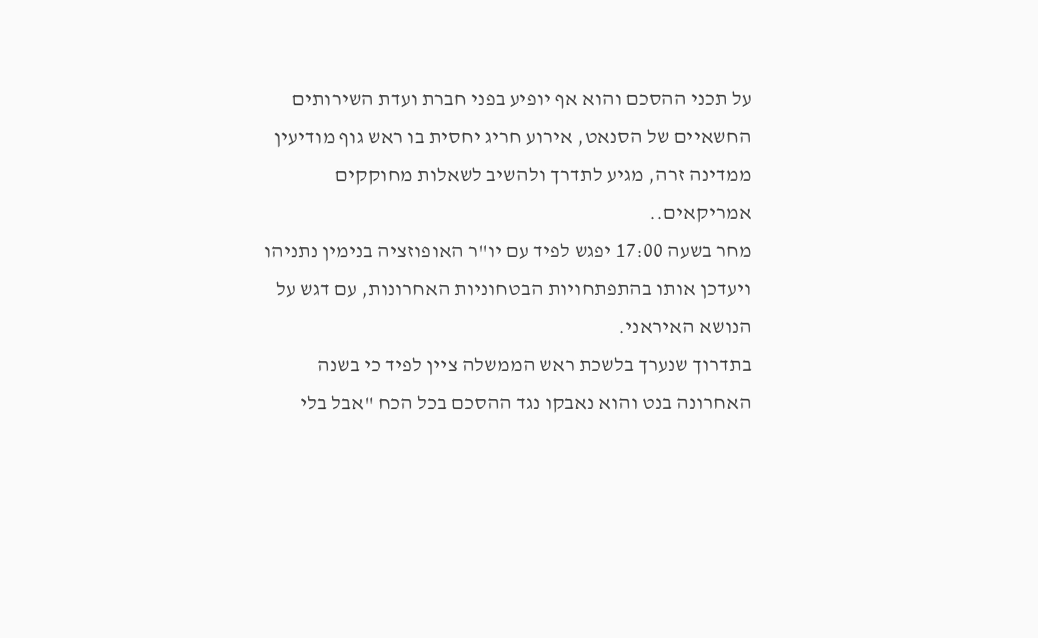על תכני ההסכם והוא אף יופיע בפני חברת ועדת השירותים החשאיים של הסנאט, אירוע חריג יחסית בו ראש גוף מודיעין ממדינה זרה, מגיע לתדרך ולהשיב לשאלות מחוקקים אמריקאים..
מחר בשעה 17:00 יפגש לפיד עם יו"ר האופוזציה בנימין נתניהו ויעדכן אותו בהתפתחויות הבטחוניות האחרונות, עם דגש על הנושא האיראני.
בתדרוך שנערך בלשכת ראש הממשלה ציין לפיד כי בשנה האחרונה בנט והוא נאבקו נגד ההסכם בכל הכח "אבל בלי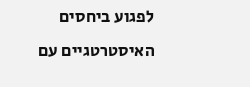לפגוע ביחסים האיסטרטגיים עם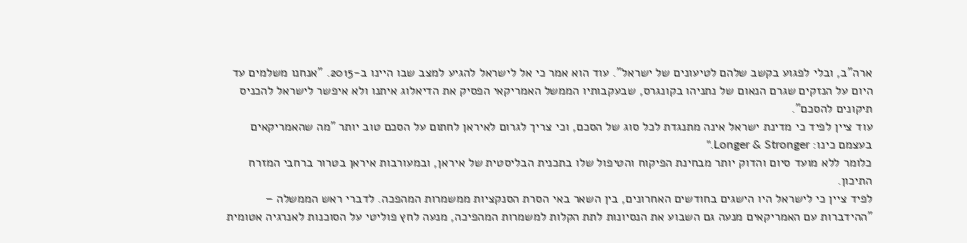ארה"ב, ובלי לפגוע בקשב שלהם לטיעונים של ישראל". עוד הוא אמר כי אל לישראל להגיע למצב שבו היינו ב-2015. "אנחנו משלמים עד היום על הנזקים שגרם הנאום של נתניהו בקונגרס, שבעקבותיו הממשל האמריקאי הפסיק את הדיאלוג איתנו ולא איפשר לישראל להכניס תיקונים להסכם".
עוד ציין לפיד כי מדינת ישראל אינה מתנגדת לכל סוג של הסכם, וכי צריך לגרום לאיראן לחתום על הסכם טוב יותר "מה שהאמריקאים בעצמם כינו: Longer & Stronger."
כלומר ללא מועד סיום והדוק יותר מבחינת הפיקוח והטיפול שלו בתכנית הבליסטית של איראן, ובמעורבות איראן בטרור ברחבי המזרח התיכון.
לפיד ציין כי לישראל היו הישגים בחודשים האחרונים, בין השאר באי הסרת הסנקציות ממשמרות המהפכה. לדברי ראש הממשלה – "ההידברות עם האמריקאים מנעה גם השבוע את הנסיונות לתת הקלות למשמרות המהפיכה, מנעה לחץ פוליטי על הסוכנות לאנרגיה אטומית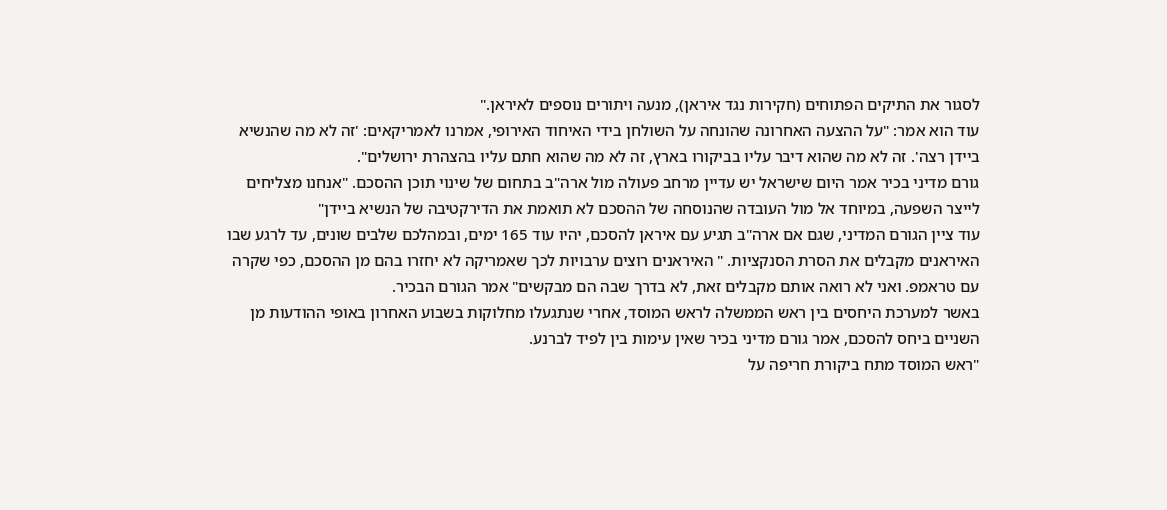לסגור את התיקים הפתוחים (חקירות נגד איראן), מנעה ויתורים נוספים לאיראן."
עוד הוא אמר: "על ההצעה האחרונה שהונחה על השולחן בידי האיחוד האירופי, אמרנו לאמריקאים: 'זה לא מה שהנשיא ביידן רצה'. זה לא מה שהוא דיבר עליו בביקורו בארץ, זה לא מה שהוא חתם עליו בהצהרת ירושלים".
גורם מדיני בכיר אמר היום שישראל יש עדיין מרחב פעולה מול ארה"ב בתחום של שינוי תוכן ההסכם. "אנחנו מצליחים לייצר השפעה, במיוחד אל מול העובדה שהנוסחה של ההסכם לא תואמת את הדירקטיבה של הנשיא ביידן"
עוד ציין הגורם המדיני, שגם אם ארה"ב תגיע עם איראן להסכם, יהיו עוד 165 ימים, ובמהלכם שלבים שונים, עד לרגע שבו האיראנים מקבלים את הסרת הסנקציות. " האיראנים רוצים ערבויות לכך שאמריקה לא יחזרו בהם מן ההסכם, כפי שקרה עם טראמפ. ואני לא רואה אותם מקבלים זאת, לא בדרך שבה הם מבקשים" אמר הגורם הבכיר.
באשר למערכת היחסים בין ראש הממשלה לראש המוסד, אחרי שנתגעלו מחלוקות בשבוע האחרון באופי ההודעות מן השניים ביחס להסכם, אמר גורם מדיני בכיר שאין עימות בין לפיד לברנע.
"ראש המוסד מתח ביקורת חריפה על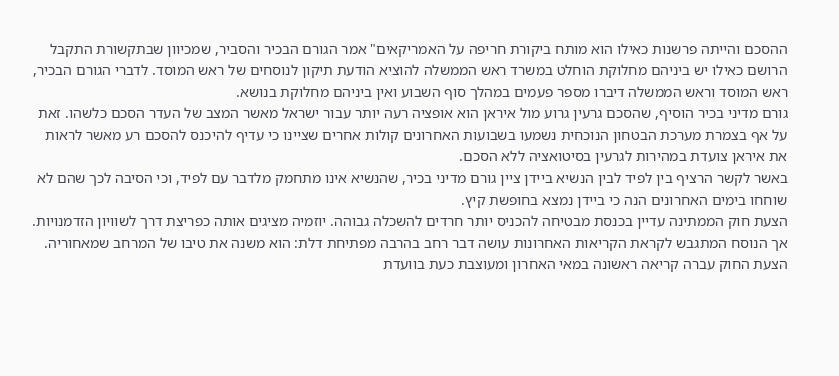ההסכם והייתה פרשנות כאילו הוא מותח ביקורת חריפה על האמריקאים" אמר הגורם הבכיר והסביר, שמכיוון שבתקשורת התקבל הרושם כאילו יש ביניהם מחלוקת הוחלט במשרד ראש הממשלה להוציא הודעת תיקון לנוסחים של ראש המוסד. לדברי הגורם הבכיר, ראש המוסד וראש הממשלה דיברו מספר פעמים במהלך סוף השבוע ואין ביניהם מחלוקת בנושא.
גורם מדיני בכיר הוסיף, שהסכם גרעין גרוע מול איראן הוא אופציה רעה יותר עבור ישראל מאשר המצב של העדר הסכם כלשהו. זאת על אף בצמרת מערכת הבטחון הנוכחית נשמעו בשבועות האחרונים קולות אחרים שציינו כי עדיף להיכנס להסכם רע מאשר לראות את איראן צועדת במהירות לגרעין בסיטואציה ללא הסכם.
באשר לקשר הרציף בין לפיד לבין הנשיא ביידן ציין גורם מדיני בכיר, שהנשיא אינו מתחמק מלדבר עם לפיד, וכי הסיבה לכך שהם לא שוחחו בימים האחרונים הנה כי ביידן נמצא בחופשת קיץ.
הצעת חוק הממתינה עדיין בכנסת מבטיחה להכניס יותר חרדים להשכלה גבוהה. יוזמיה מציגים אותה כפריצת דרך לשוויון הזדמנויות. אך הנוסח המתגבש לקראת הקריאות האחרונות עושה דבר רחב בהרבה מפתיחת דלת: הוא משנה את טיבו של המרחב שמאחוריה.
הצעת החוק עברה קריאה ראשונה במאי האחרון ומעוצבת כעת בוועדת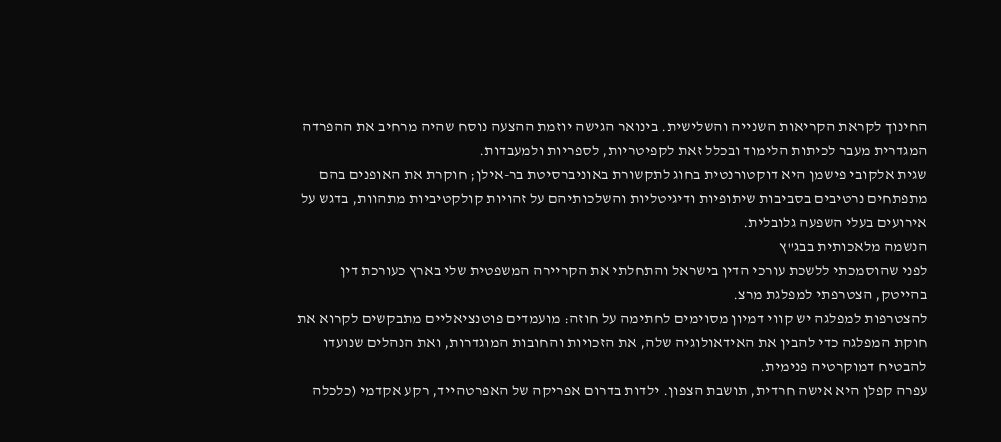החינוך לקראת הקריאות השנייה והשלישית. בינואר הגישה יוזמת ההצעה נוסח שהיה מרחיב את ההפרדה המגדרית מעבר לכיתות הלימוד ובכלל זאת לקפיטריות, לספריות ולמעבדות.
שגית אלקובי פישמן היא דוקטורנטית בחוג לתקשורת באוניברסיטת בר-אילן; חוקרת את האופנים בהם מתפתחים נרטיבים בסביבות שיתופיות ודיגיטליות והשלכותיהם על זהויות קולקטיביות מתהוות, בדגש על אירועים בעלי השפעה גלובלית.
הנשמה מלאכותית בבג"ץ
לפני שהוסמכתי ללשכת עורכי הדין בישראל והתחלתי את הקריירה המשפטית שלי בארץ כעורכת דין בהייטק, הצטרפתי למפלגת מרצ.
להצטרפות למפלגה יש קווי דמיון מסוימים לחתימה על חוזה: מועמדים פוטנציאליים מתבקשים לקרוא את חוקת המפלגה כדי להבין את האידאולוגיה שלה, את הזכויות והחובות המוגדרות, ואת הנהלים שנועדו להבטיח דמוקרטיה פנימית.
עפרה קפלן היא אישה חרדית, תושבת הצפון. ילדות בדרום אפריקה של האפרטהייד, רקע אקדמי (כלכלה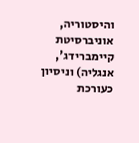והיסטוריה, אוניברסיטת קיימברידג', אנגליה) וניסיון כעורכת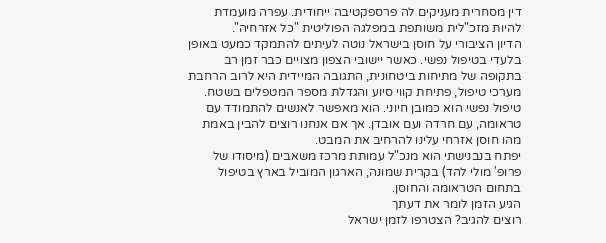דין מסחרית מעניקים לה פרספקטיבה ייחודית. עפרה מועמדת להיות מזכ"לית משותפת במפלגה הפוליטית "כל אזרחיה".
הדיון הציבורי על חוסן בישראל נוטה לעיתים להתמקד כמעט באופן בלעדי בטיפול נפשי. כאשר יישובי הצפון מצויים כבר זמן רב בתקופה של מתיחות ביטחונית, התגובה המיידית היא לרוב הרחבת מערכי טיפול, פתיחת קווי סיוע והגדלת מספר המטפלים בשטח.
טיפול נפשי הוא כמובן חיוני. הוא מאפשר לאנשים להתמודד עם טראומה, עם חרדה ועם אובדן. אך אם אנחנו רוצים להבין באמת מהו חוסן אזרחי עלינו להרחיב את המבט.
יפתח בנבנישתי הוא מנכ"ל עמותת מרכז משאבים (מיסודו של פרופ' מולי להד) בקרית שמונה, הארגון המוביל בארץ בטיפול בתחום הטראומה והחוסן.
הגיע הזמן לומר את דעתך
רוצים להגיב? הצטרפו לזמן ישראל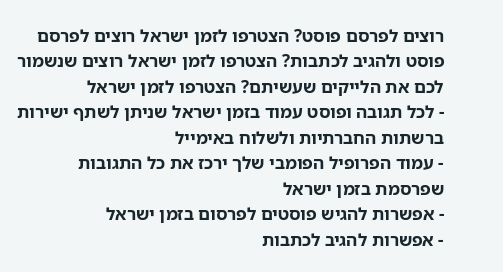רוצים לפרסם פוסט? הצטרפו לזמן ישראל רוצים לפרסם פוסט ולהגיב לכתבות? הצטרפו לזמן ישראל רוצים שנשמור לכם את הלייקים שעשיתם? הצטרפו לזמן ישראל
- לכל תגובה ופוסט עמוד בזמן ישראל שניתן לשתף ישירות ברשתות החברתיות ולשלוח באימייל
- עמוד הפרופיל הפומבי שלך ירכז את כל התגובות שפרסמת בזמן ישראל
- אפשרות להגיש פוסטים לפרסום בזמן ישראל
- אפשרות להגיב לכתבות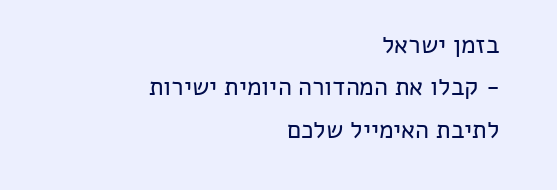בזמן ישראל
- קבלו את המהדורה היומית ישירות לתיבת האימייל שלכם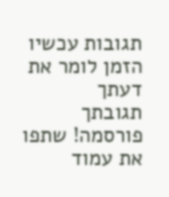תגובות עכשיו הזמן לומר את דעתך
תגובתך פורסמה! שתפו את עמוד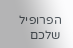הפרופיל שלכם